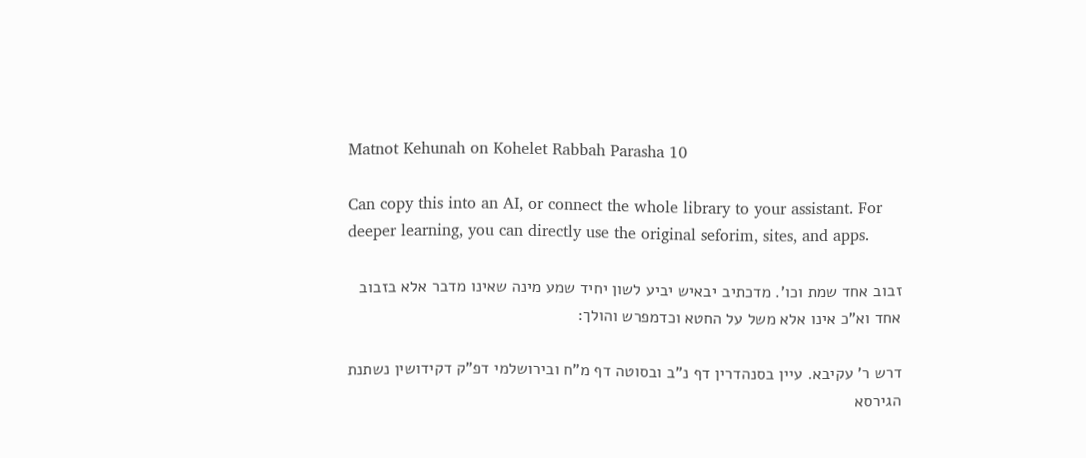Matnot Kehunah on Kohelet Rabbah Parasha 10

Can copy this into an AI, or connect the whole library to your assistant. For deeper learning, you can directly use the original seforim, sites, and apps.

זבוב אחד שמת וכו'. מדכתיב יבאיש יביע לשון יחיד שמע מינה שאינו מדבר אלא בזבוב אחד וא"כ אינו אלא משל על החטא וכדמפרש והולך:

דרש ר' עקיבא. עיין בסנהדרין דף נ"ב ובסוטה דף מ"ח ובירושלמי דפ"ק דקידושין נשתנת הגירסא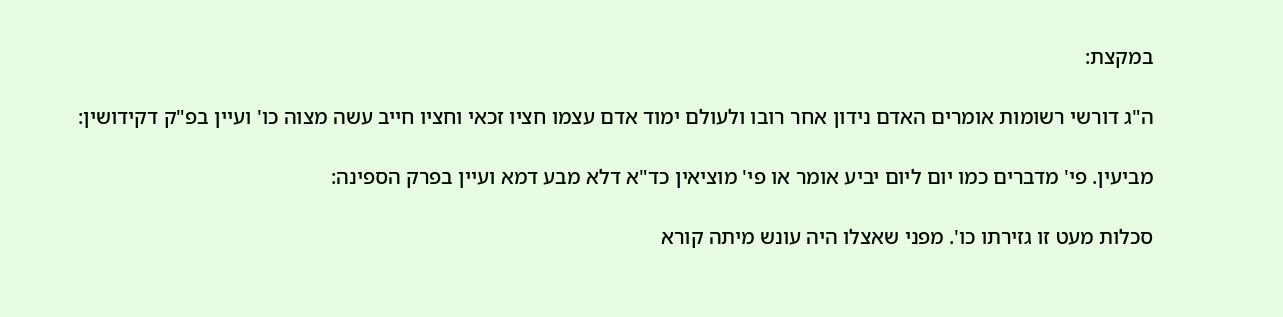במקצת:

ה"ג דורשי רשומות אומרים האדם נידון אחר רובו ולעולם ימוד אדם עצמו חציו זכאי וחציו חייב עשה מצוה כו' ועיין בפ"ק דקידושין:

מביעין. פי' מדברים כמו יום ליום יביע אומר או פי' מוציאין כד"א דלא מבע דמא ועיין בפרק הספינה:

סכלות מעט זו גזירתו כו'. מפני שאצלו היה עונש מיתה קורא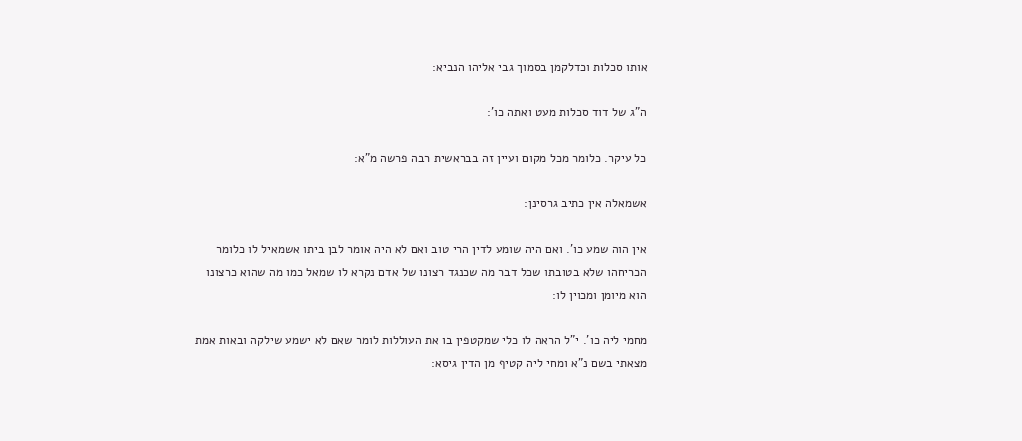אותו סכלות וכדלקמן בסמוך גבי אליהו הנביא:

ה"ג של דוד סכלות מעט ואתה כו':

כל עיקר. כלומר מכל מקום ועיין זה בבראשית רבה פרשה מ"א:

אשמאלה אין כתיב גרסינן:

אין הוה שמע כו'. ואם היה שומע לדין הרי טוב ואם לא היה אומר לבן ביתו אשמאיל לו כלומר הכריחהו שלא בטובתו שכל דבר מה שכנגד רצונו של אדם נקרא לו שמאל כמו מה שהוא כרצונו הוא מיומן ומכוין לו:

מחמי ליה כו'. י"ל הראה לו כלי שמקטפין בו את העוללות לומר שאם לא ישמע שילקה ובאות אמת מצאתי בשם נ"א ומחי ליה קטיף מן הדין גיסא: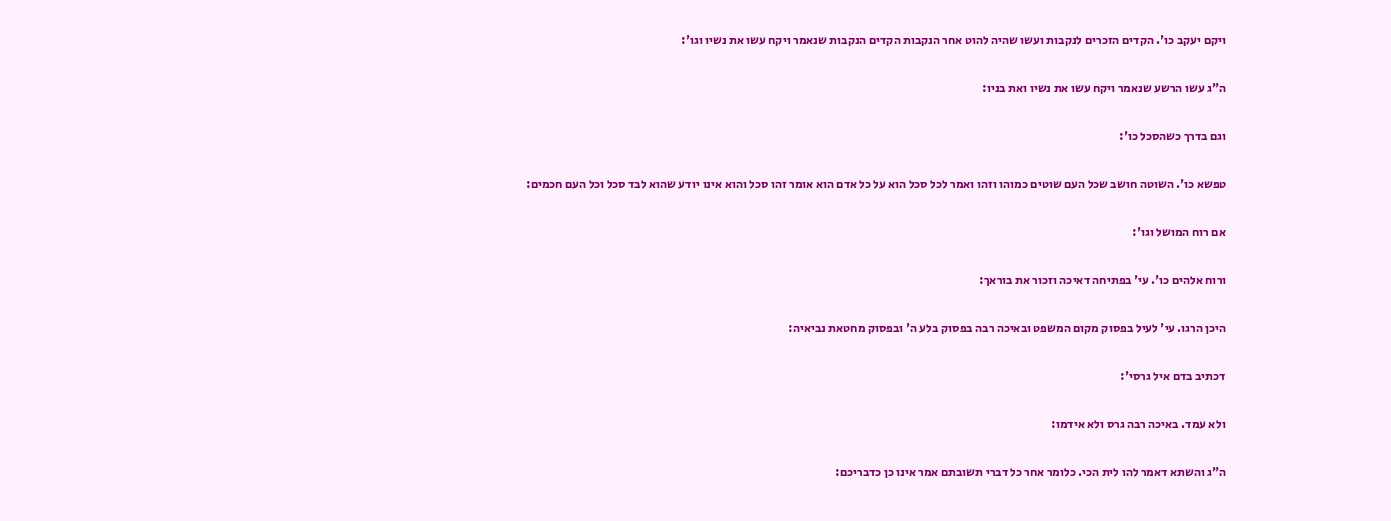ויקם יעקב כו'. הקדים הזכרים לנקבות ועשו שהיה להוט אחר הנקבות הקדים הנקבות שנאמר ויקח עשו את נשיו וגו':

ה"ג עשו הרשע שנאמר ויקח עשו את נשיו ואת בניו:

וגם בדרך כשהסכל כו':

טפשא כו'. השוטה חושב שכל העם שוטים כמוהו וזהו ואמר לכל סכל הוא על כל אדם הוא אומר זהו סכל והוא אינו יודע שהוא לבד סכל וכל העם חכמים:

אם רוח המושל וגו':

ורוח אלהים כו'. עי' בפתיחה דאיכה וזכור את בוראך:

היכן הרגו. עי' לעיל בפסוק מקום המשפט ובאיכה רבה בפסוק בלע ה' ובפסוק מחטאת נביאיה:

דכתיב בדם איל גרסי':

ולא עמד. באיכה רבה גרס ולא אידמו:

ה"ג והשתא דאמר להו לית הכי. כלומר אחר כל דברי תשובתם אמר אינו כן כדבריכם: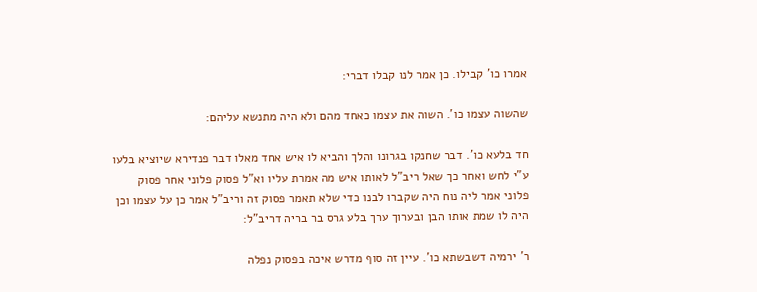אמרו כו' קבילו. כן אמר לנו קבלו דברי:

שהשוה עצמו כו'. השוה את עצמו כאחד מהם ולא היה מתנשא עליהם:

חד בלעא כו'. דבר שחנקו בגרונו והלך והביא לו איש אחד מאלו דבר פנדירא שיוציא בלעו ע"י לחש ואחר כך שאל ריב"ל לאותו איש מה אמרת עליו וא"ל פסוק פלוני אחר פסוק פלוני אמר ליה נוח היה שקברו לבנו כדי שלא תאמר פסוק זה וריב"ל אמר כן על עצמו וכן היה לו שמת אותו הבן ובערוך ערך בלע גרס בר בריה דריב"ל:

ר' ירמיה דשבשתא כו'. עיין זה סוף מדרש איכה בפסוק נפלה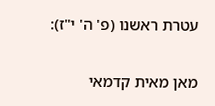עטרת ראשנו (פ' ה' י"ז):

מאן מאית קדמאי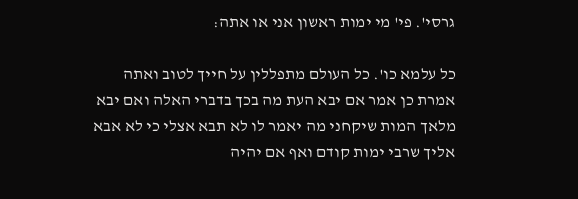גרסי'. פי' מי ימות ראשון אני או אתה:

כל עלמא כו'. כל העולם מתפללין על חייך לטוב ואתה אמרת כן אמר אם יבא העת מה בכך בדברי האלה ואם יבא מלאך המות שיקחני מה יאמר לו לא תבא אצלי כי לא אבא אליך שרבי ימות קודם ואף אם יהיה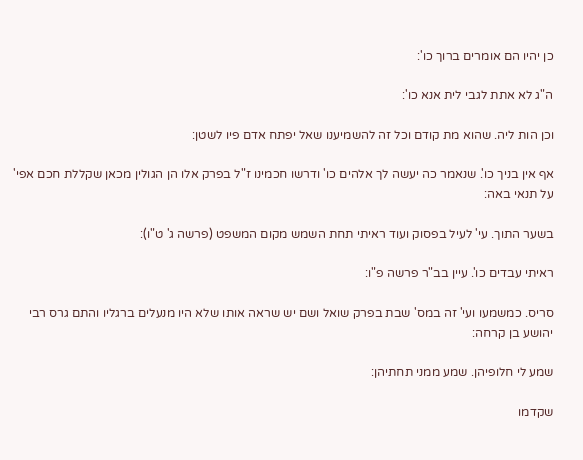כן יהיו הם אומרים ברוך כו':

ה"ג לא אתת לגבי לית אנא כו':

וכן הות ליה. שהוא מת קודם וכל זה להשמיענו שאל יפתח אדם פיו לשטן:

אף אין בניך כו'. שנאמר כה יעשה לך אלהים כו' ודרשו חכמינו ז"ל בפרק אלו הן הגולין מכאן שקללת חכם אפי' על תנאי באה:

בשער התוך. עי' לעיל בפסוק ועוד ראיתי תחת השמש מקום המשפט (פרשה ג' ט"ו):

ראיתי עבדים כו'. עיין בב"ר פרשה פ"ו:

סריס. כמשמעו ועי' זה במס' שבת בפרק שואל ושם יש שראה אותו שלא היו מנעלים ברגליו והתם גרס רבי יהושע בן קרחה:

שמע לי חלופיהן. שמע ממני תחתיהן:

שקדמו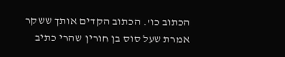הכתוב כו'. הכתוב הקדים אותך ששקר אמרת שעל סוס בן חורין שהרי כתיב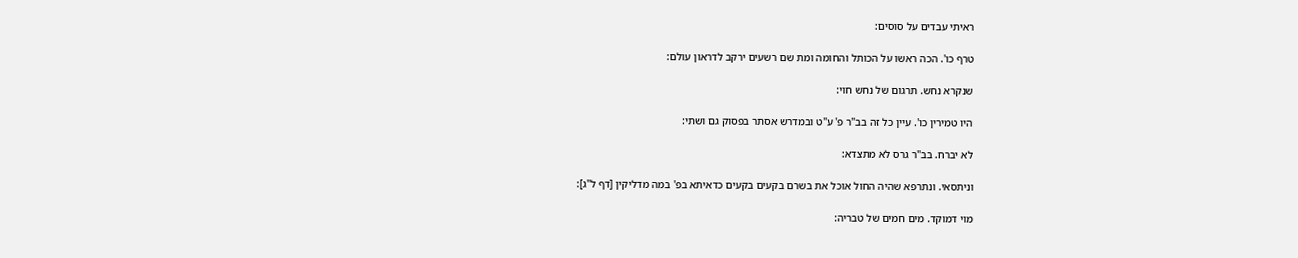ראיתי עבדים על סוסים:

טרף כו'. הכה ראשו על הכותל והחומה ומת שם רשעים ירקב לדראון עולם:

שנקרא נחש. תרגום של נחש חוי:

היו טמירין כו'. עיין כל זה בב"ר פ' ע"ט ובמדרש אסתר בפסוק גם ושתי:

לא יברח. בב"ר גרס לא מתצדא:

וניתסאי. ונתרפא שהיה החול אוכל את בשרם בקעים בקעים כדאיתא בפ' במה מדליקין [דף ל"ג]:

מוי דמוקד. מים חמים של טבריה: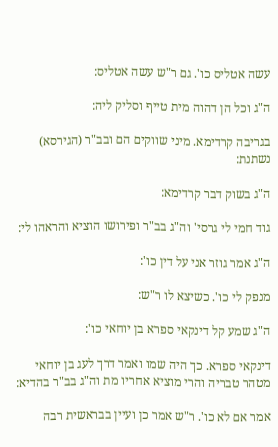עשה אטליס כו'. גם ר"ש עשה אטליס:

ה"ג וכל הן דהוה מית טייף וסליק ליה:

בגריבה קרדימא. מיני שווקים הם ובב"ר (הגירסא) נשתנת:

ה"ג בשוק דבר קרדימא:

גוד חמי לי גרסי' וה"ג בב"ר ופירושו הוציא והראהו לי:

ה"ג אמר גוזר אני על דין כו':

מנפק לי כו'. כשיצא לו ר"ש:

ה"ג שמע קל דינקאי ספרא בן יוחאי כו':

דינקאי ספרא. כך היה שמו ואמר דרך לעג בן יוחאי מטהר טבריה והרי מוציא אחריו מת וה"ג בב"ר בהדיא:

אמר אם לא כו'. ר"ש אמר כן ועיין בבראשית רבה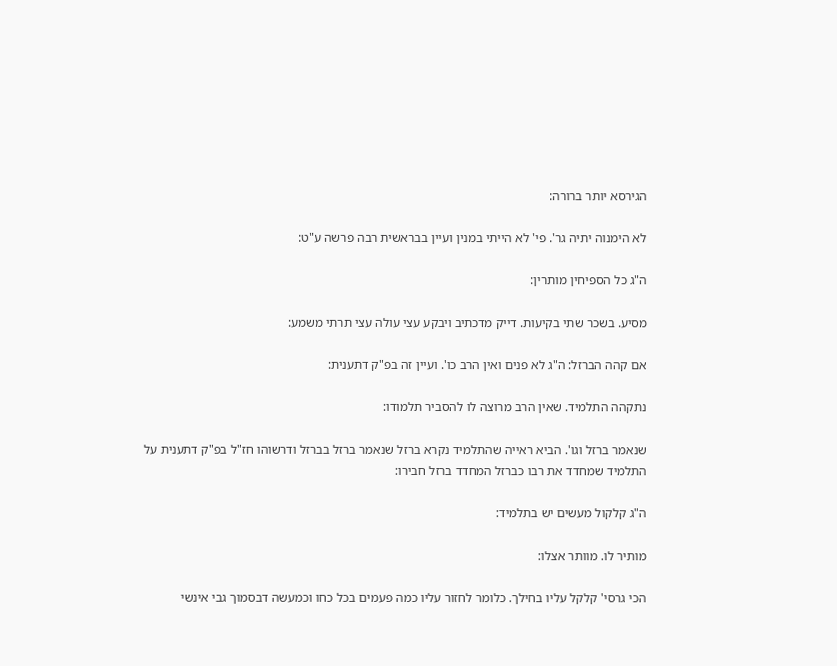הגירסא יותר ברורה:

לא הימנוה יתיה גר'. פי' לא הייתי במנין ועיין בבראשית רבה פרשה ע"ט:

ה"ג כל הספיחין מותרין:

מסיע. בשכר שתי בקיעות. דייק מדכתיב ויבקע עצי עולה עצי תרתי משמע:

אם קהה הברזל: ה"ג לא פנים ואין הרב כו'. ועיין זה בפ"ק דתענית:

נתקהה התלמיד. שאין הרב מרוצה לו להסביר תלמודו:

שנאמר ברזל וגו'. הביא ראייה שהתלמיד נקרא ברזל שנאמר ברזל בברזל ודרשוהו חז"ל בפ"ק דתענית על התלמיד שמחדד את רבו כברזל המחדד ברזל חבירו:

ה"ג קלקול מעשים יש בתלמיד:

מותיר לו. מוותר אצלו:

הכי גרסי' קלקל עליו בחילך. כלומר לחזור עליו כמה פעמים בכל כחו וכמעשה דבסמוך גבי אינשי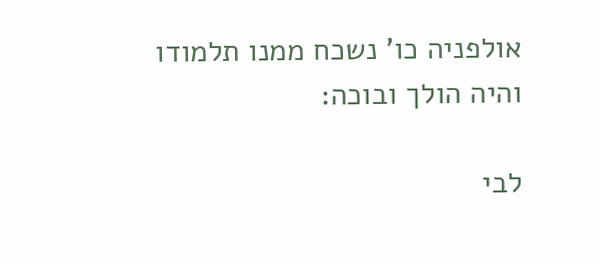אולפניה כו' נשכח ממנו תלמודו והיה הולך ובוכה:

לבי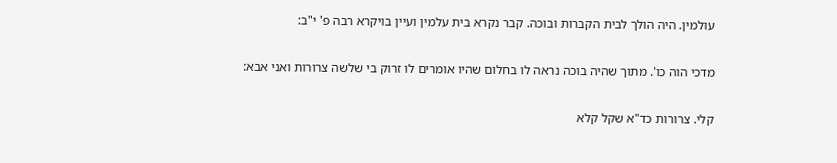עולמין. היה הולך לבית הקברות ובוכה. קבר נקרא בית עלמין ועיין בויקרא רבה פ' י"ב:

מדכי הוה כו'. מתוך שהיה בוכה נראה לו בחלום שהיו אומרים לו זרוק בי שלשה צרורות ואני אבא:

קלי. צרורות כד"א שקל קלא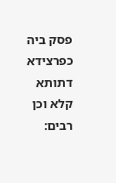פסק ביה כפרצידא דתותא קלא וכן רבים: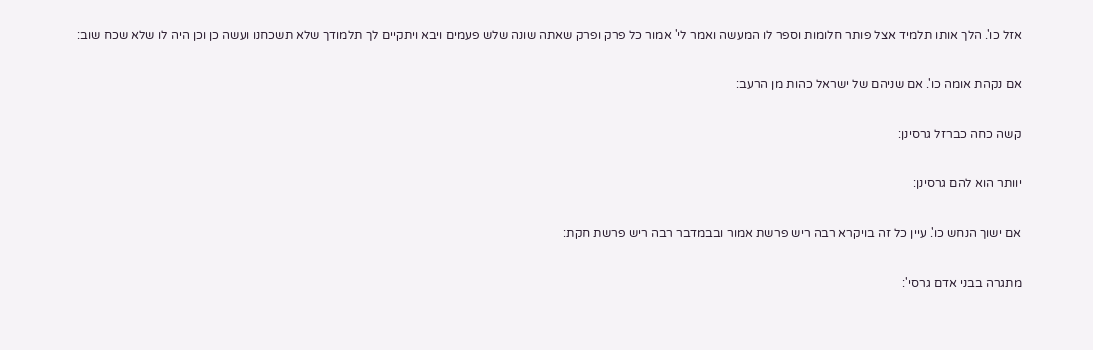אזל כו'. הלך אותו תלמיד אצל פותר חלומות וספר לו המעשה ואמר לי' אמור כל פרק ופרק שאתה שונה שלש פעמים ויבא ויתקיים לך תלמודך שלא תשכחנו ועשה כן וכן היה לו שלא שכח שוב:

אם נקהת אומה כו'. אם שניהם של ישראל כהות מן הרעב:

קשה כחה כברזל גרסינן:

יוותר הוא להם גרסינן:

אם ישוך הנחש כו'. עיין כל זה בויקרא רבה ריש פרשת אמור ובבמדבר רבה ריש פרשת חקת:

מתגרה בבני אדם גרסי':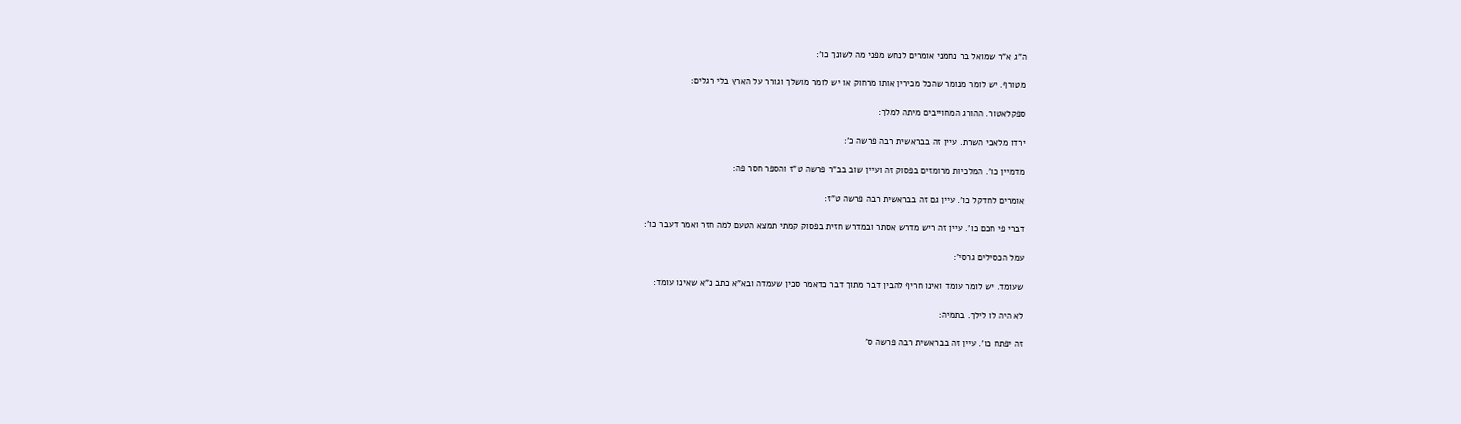ה"ג א"ר שמואל בר נחמני אומרים לנחש מפני מה לשונך כו':

מטורף. יש לומר מנומר שהכל מכירין אותו מרחוק או יש לומר מושלך וגורר על הארץ בלי רגלים:

ספקלאטור. ההורג המחוייבים מיתה למלך:

ירדו מלאכי השרת. עיין זה בבראשית רבה פרשה כ':

מדמיין כו'. המלכיות מרומזים בפסוק זה ועיין שוב בב"ר פרשה ט"ז והספר חסר פה:

אומרים לחדקל כו'. עיין גם זה בבראשית רבה פרשה ט"ז:

דברי פי חכם כו'. עיין זה ריש מדרש אסתר ובמדרש חזית בפסוק קמתי תמצא הטעם למה חזר ואמר דעבר כו':

עמל הכסילים גרסי':

שעומד. יש לומר עומד ואינו חריף להבין דבר מתוך דבר כדאמר סכין שעמדה ובא"א כתב נ"א שאינו עומד:

לא היה לו לילך. בתמיה:

זה יפתח כו'. עיין זה בבראשית רבה פרשה ס'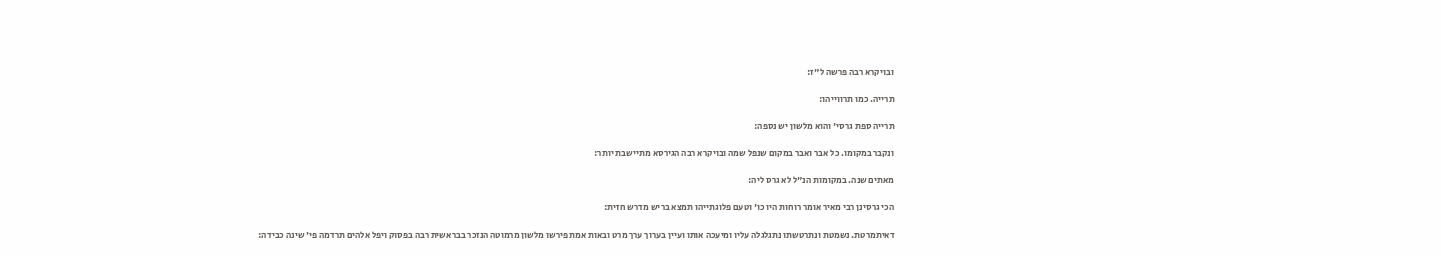ובויקרא רבה פרשה ל"ז:

תרייה. כמו תרווייהו:

תרייה ספת גרסי' והוא מלשון יש נספה:

ונקבר במקומו. כל אבר ואבר במקום שנפל שמה ובויקרא רבה הגירסא מתיישבת יותר:

מאתים שנה. במקומות הנ"ל לא גרס ליה:

הכי גרסינן רבי מאיר אומר רוחות היו כו' וטעם פלוגתייהו תמצא בריש מדרש חזית:

דאיתמרטת. נשמטת ונתרטשתו נתגלגלה עליו ומיעכה אותו ועיין בערוך ערך מרט ובאות אמת פירשו מלשון מרמוטה הנזכר בבראשית רבה בפסוק ויפל אלהים תרדמה פי' שינה כבידה: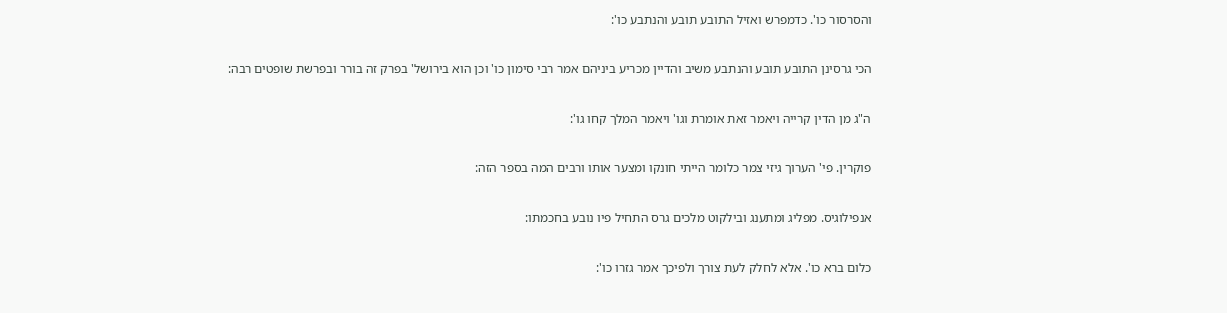והסרסור כו'. כדמפרש ואזיל התובע תובע והנתבע כו':

הכי גרסינן התובע תובע והנתבע משיב והדיין מכריע ביניהם אמר רבי סימון כו' וכן הוא בירושל' בפרק זה בורר ובפרשת שופטים רבה:

ה"ג מן הדין קרייה ויאמר זאת אומרת וגו' ויאמר המלך קחו גו':

פוקרין. פי' הערוך גיזי צמר כלומר הייתי חונקו ומצער אותו ורבים המה בספר הזה:

אנפילוגיס. מפליג ומתענג ובילקוט מלכים גרס התחיל פיו נובע בחכמתו:

כלום ברא כו'. אלא לחלק לעת צורך ולפיכך אמר גזרו כו':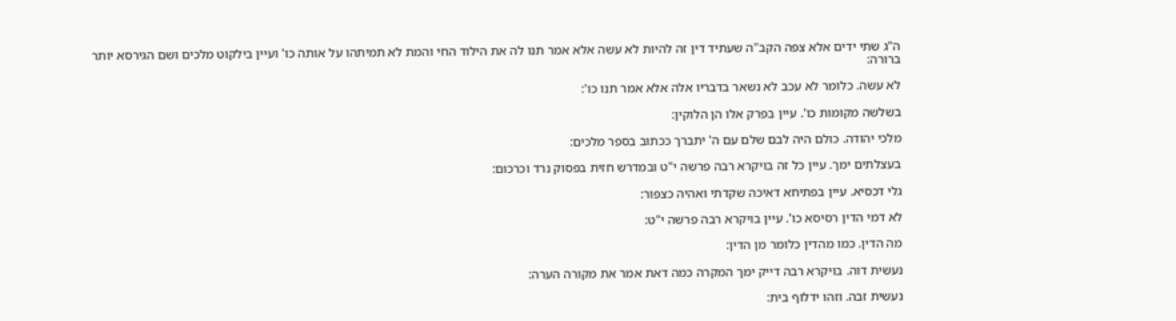ה"ג שתי ידים אלא צפה הקב"ה שעתיד דין זה להיות לא עשה אלא אמר תנו לה את הילוד החי והמת לא תמיתהו על אותה כו' ועיין בילקוט מלכים ושם הגירסא יותר ברורה:

לא עשה. כלומר לא עכב לא נשאר בדבריו אלה אלא אמר תנו כו':

בשלשה מקומות כו'. עיין בפרק אלו הן הלוקין:

מלכי יהודה. כולם היה לבם שלם עם ה' יתברך ככתוב בספר מלכים:

בעצלתים ימך. עיין כל זה בויקרא רבה פרשה י"ט ובמדרש חזית בפסוק נרד וכרכום:

גלי דכסיא. עיין בפתיחא דאיכה שקדתי ואהיה כצפור:

לא דמי הדין רסיסא כו'. עיין בויקרא רבה פרשה י"ט:

מה הדין. כמו מהדין כלומר מן הדין:

נעשית דוה. בויקרא רבה דייק ימך המקרה כמה דאת אמר את מקורה הערה:

נעשית זבה. וזהו ידלוף בית: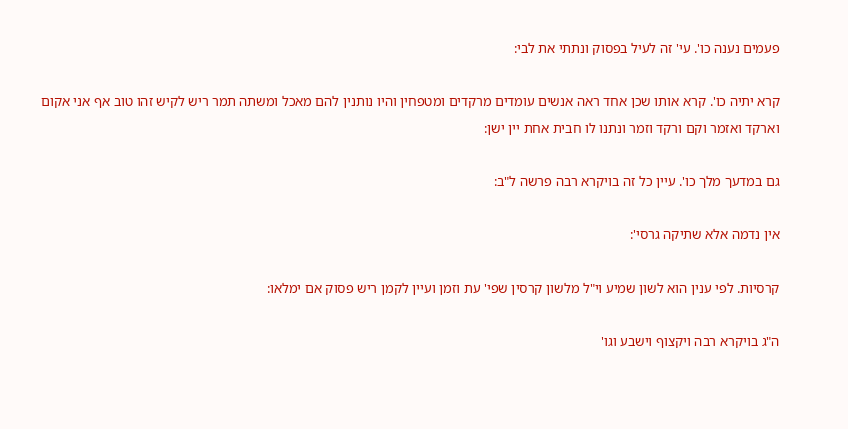פעמים נענה כו'. עי' זה לעיל בפסוק ונתתי את לבי:

קרא יתיה כו'. קרא אותו שכן אחד ראה אנשים עומדים מרקדים ומטפחין והיו נותנין להם מאכל ומשתה תמר ריש לקיש זהו טוב אף אני אקום וארקד ואזמר וקם ורקד וזמר ונתנו לו חבית אחת יין ישן:

גם במדעך מלך כו'. עיין כל זה בויקרא רבה פרשה ל"ב:

אין נדמה אלא שתיקה גרסי':

קרסיות. לפי ענין הוא לשון שמיע וי"ל מלשון קרסין שפי' עת וזמן ועיין לקמן ריש פסוק אם ימלאו:

ה"ג בויקרא רבה ויקצוף וישבע וגו'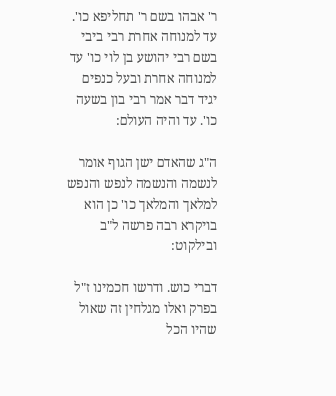ר' אבהו בשם ר' תחליפא כו'. עד למנוחה אחרת רבי ביבי בשם רבי יהושע בן לוי כו' עד למנוחה אחרת ובעל כנפים יגיד דבר אמר רבי בון בשעה כו'. עד והיה העולם:

ה"ג שהאדם ישן הגוף אומר לנשמה והנשמה לנפש והנפש למלאך והמלאך כו' כן הוא בויקרא רבה פרשה ל"ב ובילקוט:

דברי כוש. ודרשו חכמינו ז"ל בפרק ואלו מגלחין זה שאול שהיו הכל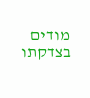מודים בצדקתו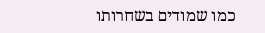כמו שמודים בשחרותו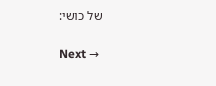של כושי:

Next →